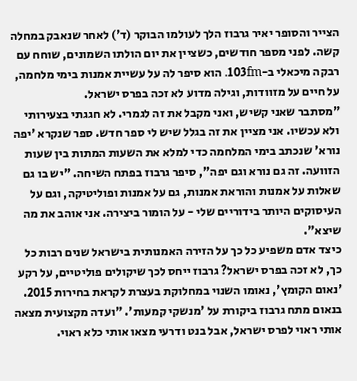הצייר והסופר יאיר גרבוז הלך לעולמו הבוקר (ד') לאחר שנאבק במחלה קשה. לפני מספר חודשים, כשציין את יום הולתו השמונים, שוחח עם רבקה מיכאלי ב-103fm. הוא סיפר לה על עשיית אמנות בימי מלחמה, על חיים על מזוודות, וגילה מדוע לא זכה בפרס ישראל.
"מסתבר שאני קשיש, ואני מקבל את זה לגמרי. לא חגגתי בצעירותי ולא עכשיו. אני מציין את זה בגלל שיש לי ספר חדש. ספר שנקרא 'יפה נורא' שנכתב בימי המלחמה כדי למלא את השעות המתות בין שעות הזוועה. זה גם נורא וגם יפה", סיפר גרבוז בפתח השיחה. "יש בו גם שאלות על אמנות והוראת אמנות, גם על אמנות ופוליטיקה, וגם על העיסוקים היותר בידוריים שלי - על הומור ביצירה. אני אוהב את מה שיצא".
כיצד אדם משפיע כל כך על הזירה האמנותית בישראל שנים רבות כל כך, לא זכה בפרס ישראל? גרבוז ייחס לכך שיקולים פוליטיים, על רקע 'נאום הקומץ', נאומו השנוי במחלוקת בעצרת לקראת בחירות 2015. בנאום מתח גרבוז ביקורת על 'מנשקי קמעות'. "ועדה מקצועית מצאה אותי ראוי לפרס ישראל, אבל בנט ודרעי מצאו אותי כלא ראוי.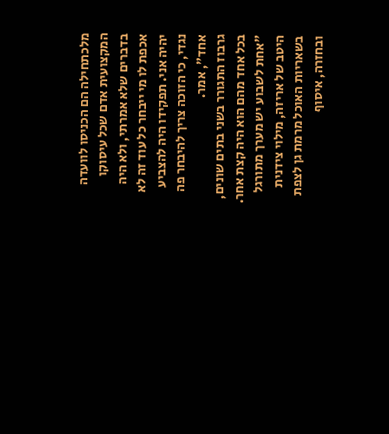מלכתחילה הם הכניסו לוועדה המקצועית אדם שכל עיסוקו בדברים שלא אמרתי, ולא היה אכפת לו מי ייבחר כל עוד זה לא יהיה אני. תפקידו היה להצביע נגדי, כי הזוכה צריך להיבחר פה אחד", אמר.
גרבוז התגורר בשני בתים שונים, בכל אחד מהם הוא היה קצת אחר. "אחת לשבוע יש מערך מתורגל היטב של אריזה, מילוי צידנית בשאריות האוכל מרמת גן לצפת ובחזרה, איסוף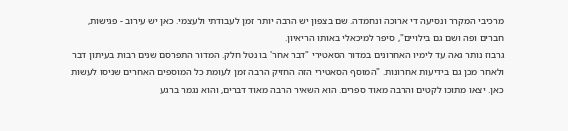מרכיבי המקרר ונסיעה די ארוכה ונחמדה. שם בצפון יש הרבה יותר זמן לעבודתי ולעצמי. כאן יש עירוב - פגישות, חברים ופה ושם גם בילויים", סיפר למיכאלי באותו הריאיון.
גרבוז נותר גאה עד לימיו האחרונים במדור הסאטירי "דבר אחר' בו נטל חלק. המדור התפרסם שנים רבות בעיתון דבר ולאחר מכן גם בידיעות אחרונות. "המוסף הסאטירי הזה החזיק הרבה זמן לעומת כל המוספים האחרים שניסו לעשות כאן. יצאו מתוכו לקטים והרבה מאוד ספרים. הוא השאיר הרבה מאוד דברים, והוא נגמר ברגע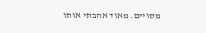מסויים. מאוד אהבתי אותו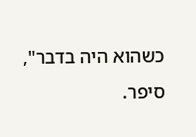כשהוא היה בדבר", סיפר.